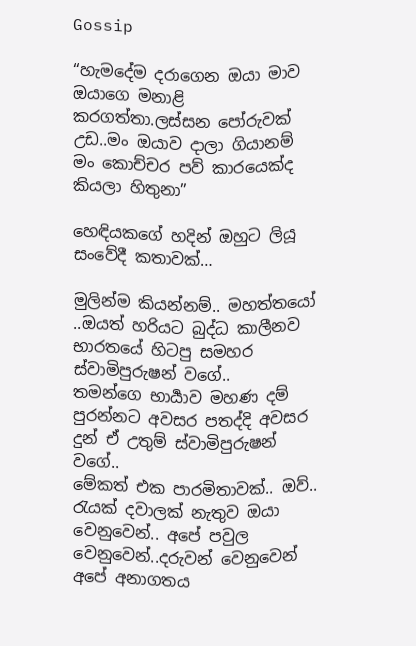Gossip

“හැමදේම දරාගෙන ඔයා මාව ඔයාගෙ මනාළි කරගත්තා.ලස්සන පෝරුවක් උඩ..මං ඔයාව දාලා ගියානම් මං කොච්චර පව් කාරයෙක්ද කියලා හිතුනා”

හෙඳියකගේ හදින් ඔහුට ලියූ සංවේදී කතාවක්…

මුලින්ම කියන්නම්.. මහත්තයෝ ..ඔයත් හරියට බුද්ධ කාලීනව භාරතයේ හිටපු සමහර ස්වාමිපුරුෂන් වගේ..
තමන්ගෙ භාර්‍යාව මහණ දම් පුරන්නට අවසර පතද්දි අවසර දුන් ඒ උතුම් ස්වාමිපුරුෂන් වගේ..
මේකත් එක පාරමිතාවක්.. ඔව්.. රැයක් දවාලක් නැතුව ඔයා වෙනුවෙන්.. අපේ පවුල වෙනුවෙන්..දරුවන් වෙනුවෙන් අපේ අනාගතය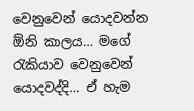වෙනුවෙන් යොදවන්න ඕනි කාලය… මගේ රැකියාව වෙනුවෙන් යොදවද්දි… ඒ හැම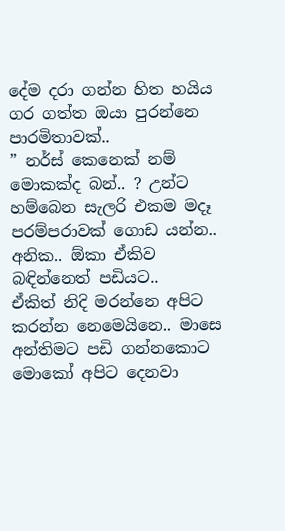දේම දරා ගන්න හිත හයිය ගර ගත්ත ඔයා පුරන්නෙ පාරමිතාවක්..
” නර්ස් කෙනෙක් නම් මොකක්ද බන්.. ? උන්ට හම්බෙන සැලරි එකම මදෑ පරම්පරාවක් ගොඩ යන්න.. අනික.. ඕකා ඒකිව බඳින්නෙත් පඩියට..
ඒකිත් නිදි මරන්නෙ අපිට කරන්න නෙමෙයිනෙ.. මාසෙ අන්තිමට පඩි ගන්නකොට මොකෝ අපිට දෙනවා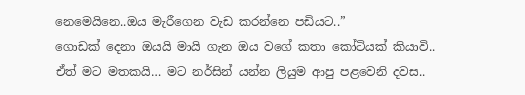නෙමෙයිනෙ..ඔය මැරීගෙන වැඩ කරන්නෙ පඩියට..”
ගොඩක් දෙනා ඔයයි මායි ගැන ඔය වගේ කතා කෝටියක් කියාවි..
ඒත් මට මතකයි… මට නර්සින් යන්න ලියුම ආපු පළවෙනි දවස..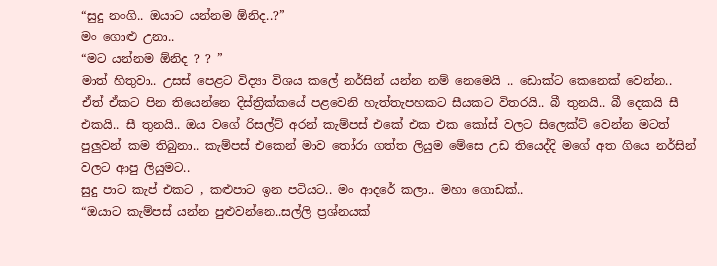“සුදු නංගි.. ඔයාට යන්නම ඕනිද..?”
මං ගොළු උනා..
“මට යන්නම ඕනිද ? ? ”
මාත් හිතුවා.. උසස් පෙළට විද්‍යා විශය කලේ නර්සින් යන්න නම් නෙමෙයි .. ඩොක්ට කෙනෙක් වෙන්න..
ඒත් ඒකට පින තියෙන්නෙ දිස්ත්‍රික්කයේ පළවෙනි හැත්තැපහකට සීයකට විතරයි.. බී තුනයි.. බී දෙකයි සී එකයි.. සී තුනයි.. ඔය වගේ රිසල්ට් අරන් කැම්පස් එකේ එක එක කෝස් වලට සිලෙක්ට් වෙන්න මටත් පුලුවන් කම තිබුනා.. කැම්පස් එකෙන් මාව තෝරා ගත්ත ලියුම මේසෙ උඩ තියෙද්දි මගේ අත ගියෙ නර්සින් වලට ආපු ලියුමට..
සුදු පාට කැප් එකට , කළුපාට ඉන පටියට.. මං ආදරේ කලා.. මහා ගොඩක්..
“ඔයාට කැම්පස් යන්න පුළුවන්නෙ..සල්ලි ප්‍රශ්නයක්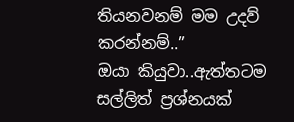තියනවනම් මම උදව් කරන්නම්..”
ඔයා කියුවා..ඇත්තටම සල්ලිත් ප්‍රශ්නයක්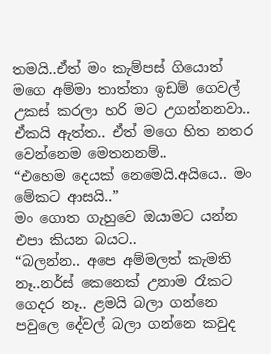තමයි..ඒත් මං කැම්පස් ගියොත් මගෙ අම්මා තාත්තා ඉඩම් ගෙවල් උකස් කරලා හරි මට උගන්නනවා.. ඒකයි ඇත්ත.. ඒත් මගෙ හිත නතර වෙන්නෙම මෙතනනම්..
“එහෙම දෙයක් නෙමෙයි.අයියෙ.. මං මේකට ආසයි..”
මං ගොත ගැහුවෙ ඔයාමට යන්න එපා කියන බයට..
“බලන්න.. අපෙ අම්මලත් කැමති නෑ..නර්ස් කෙනෙක් උනාම රෑකට ගෙදර නෑ.. ළමයි බලා ගන්නෙ පවුලෙ දේවල් බලා ගන්නෙ කවුද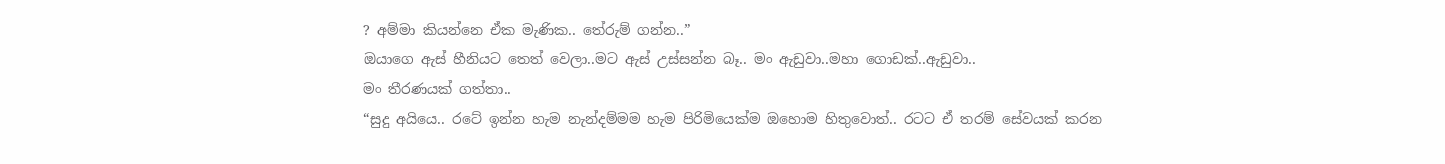? අම්මා කියන්නෙ ඒක මැණික.. තේරුම් ගන්න..”
ඔයාගෙ ඇස් හීනියට තෙත් වෙලා..මට ඇස් උස්සන්න බෑ.. මං ඇඩුවා..මහා ගොඩක්..ඇඩුවා..
මං තීරණයක් ගත්තා..
“සුදු අයියෙ.. රටේ ඉන්න හැම නැන්දම්මම හැම පිරිමියෙක්ම ඔහොම හිතුවොත්.. රටට ඒ තරම් සේවයක් කරන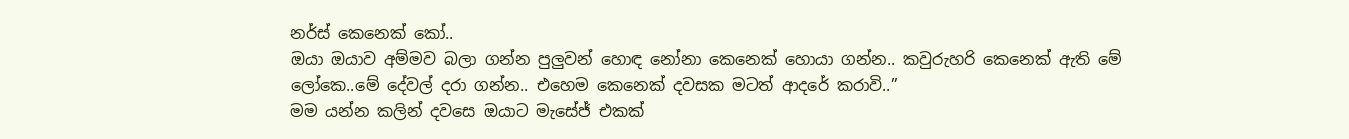නර්ස් කෙනෙක් කෝ..
ඔයා ඔයාව අම්මව බලා ගන්න පුලුවන් හොඳ නෝනා කෙනෙක් හොයා ගන්න.. කවුරුහරි කෙනෙක් ඇති මේ ලෝකෙ..මේ දේවල් දරා ගන්න.. එහෙම කෙනෙක් දවසක මටත් ආදරේ කරාවි..”
මම යන්න කලින් දවසෙ ඔයාට මැසේජ් එකක්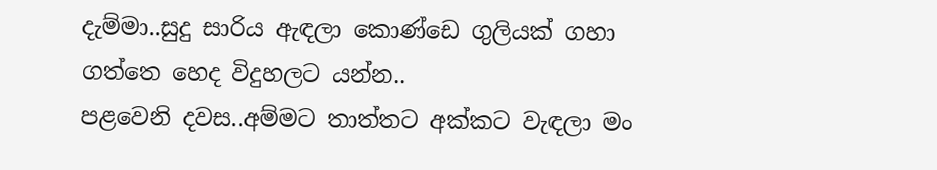දැම්මා..සුදු සාරිය ඇඳලා කොණ්ඩෙ ගුලියක් ගහා ගත්තෙ හෙද විදුහලට යන්න..
පළවෙනි දවස..අම්මට තාත්තට අක්කට වැඳලා මං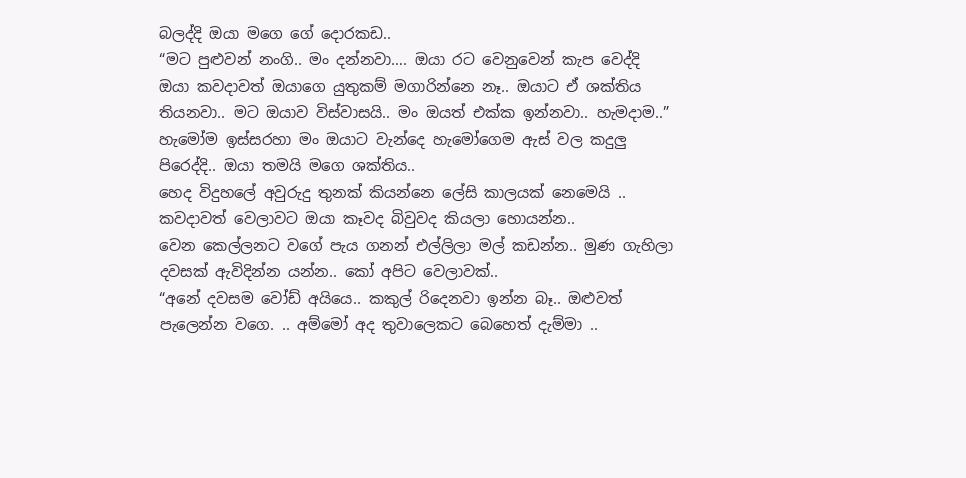බලද්දි ඔයා මගෙ ගේ දොරකඩ..
“මට පුළුවන් නංගි.. මං දන්නවා…. ඔයා රට වෙනුවෙන් කැප වෙද්දි ඔයා කවදාවත් ඔයාගෙ යුතුකම් මගාරින්නෙ නෑ.. ඔයාට ඒ ශක්තිය තියනවා.. මට ඔයාව විස්වාසයි.. මං ඔයත් එක්ක ඉන්නවා.. හැමදාම..”
හැමෝම ඉස්සරහා මං ඔයාට වැන්දෙ හැමෝගෙම ඇස් වල කදුලු පිරෙද්දි.. ඔයා තමයි මගෙ ශක්තිය..
හෙද විදුහලේ අවුරුදු තුනක් කියන්නෙ ලේසි කාලයක් නෙමෙයි .. කවදාවත් වෙලාවට ඔයා කෑවද බිවුවද කියලා හොයන්න..
වෙන කෙල්ලනට වගේ පැය ගනන් එල්ලිලා මල් කඩන්න.. මුණ ගැහිලා දවසක් ඇවිදින්න යන්න.. කෝ අපිට වෙලාවක්..
“අනේ දවසම වෝඩ් අයියෙ.. කකුල් රිදෙනවා ඉන්න බෑ.. ඔළුවත් පැලෙන්න වගෙ. .. අම්මෝ අද තුවාලෙකට බෙහෙත් දැම්මා ..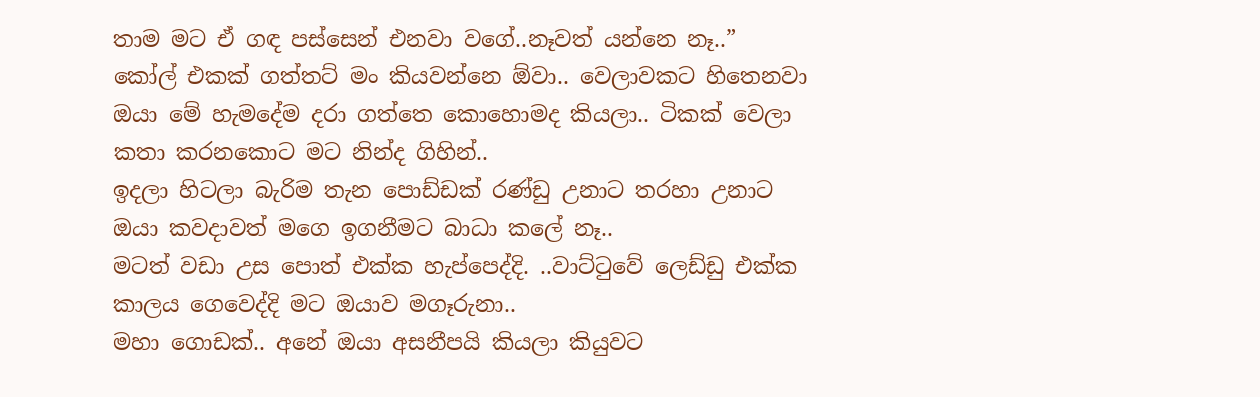තාම මට ඒ ගඳ පස්සෙන් එනවා වගේ..නෑවත් යන්නෙ නෑ..”
කෝල් එකක් ගත්තට් මං කියවන්නෙ ඕවා.. වෙලාවකට හිතෙනවා ඔයා මේ හැමදේම දරා ගත්තෙ කොහොමද කියලා.. ටිකක් වෙලා කතා කරනකොට මට නින්ද ගිහින්..
ඉදලා හිටලා බැරිම තැන පොඩ්ඩක් රණ්ඩු උනාට තරහා උනාට ඔයා කවදාවත් මගෙ ඉගනීමට බාධා කලේ නෑ..
මටත් වඩා උස පොත් එක්ක හැප්පෙද්දි. ..වාට්ටුවේ ලෙඩ්ඩු එක්ක කාලය ගෙවෙද්දි මට ඔයාව මගෑරුනා..
මහා ගොඩක්.. අනේ ඔයා අසනීපයි කියලා කියුවට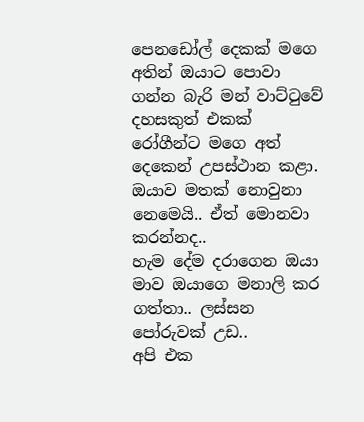පෙනඩෝල් දෙකක් මගෙ අතින් ඔයාට පොවා ගන්න බැරි මන් වාට්ටුවේ දහසකුත් එකක් රෝගීන්ට මගෙ අත් දෙකෙන් උපස්ථාන කළා.
ඔයාව මතක් නොවුනා නෙමෙයි.. ඒත් මොනවා කරන්නද..
හැම දේම දරාගෙන ඔයා මාව ඔයාගෙ මනාලි කර ගත්තා.. ලස්සන පෝරුවක් උඩ..
අපි එක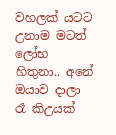වහලක් යටට උනාම මටත් ලෝභ හිතුනා.. අනේ ඔයාව දාලා රෑ කිඋයක්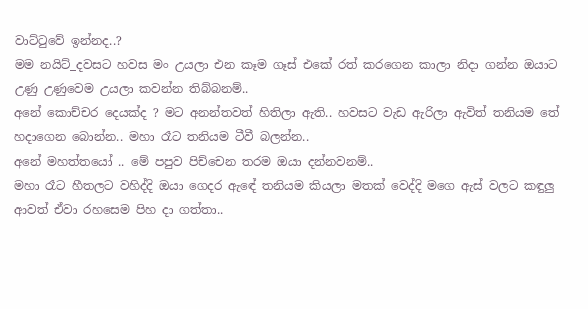වාට්ටුවේ ඉන්නද..?
මම නයිට්_දවසට හවස මං උයලා එන කෑම ගෑස් එකේ රත් කරගෙන කාලා නිදා ගන්න ඔයාට උණු උණුවෙම උයලා කවන්න තිබ්බනම්..
අනේ කොච්චර දෙයක්ද ? මට අනන්තවත් හිතිලා ඇති.. හවසට වැඩ ඇරිලා ඇවිත් තනියම තේ හදාගෙන බොන්න.. මහා රෑට තනියම ටීවී බලන්න..
අනේ මහත්තයෝ .. මේ පපුව පිච්චෙන තරම ඔයා දන්නවනම්..
මහා රෑට හීතලට වහිද්දි ඔයා ගෙදර ඇඳේ තනියම කියලා මතක් වෙද්දි මගෙ ඇස් වලට කඳුලු ආවත් ඒවා රහසෙම පිහ දා ගත්තා..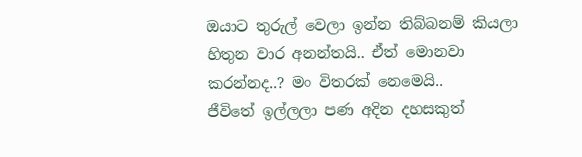ඔයාට තුරුල් වෙලා ඉන්න තිබ්බනම් කියලා හිතුන වාර අනන්තයි.. ඒත් මොනවා කරන්නද..? මං විතරක් නෙමෙයි..
ජීවිතේ ඉල්ලලා පණ අදින දහසකුත්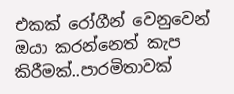එකක් රෝගීන් වෙනුවෙන් ඔයා කරන්නෙත් කැප කිරීමක්..පාරමිතාවක්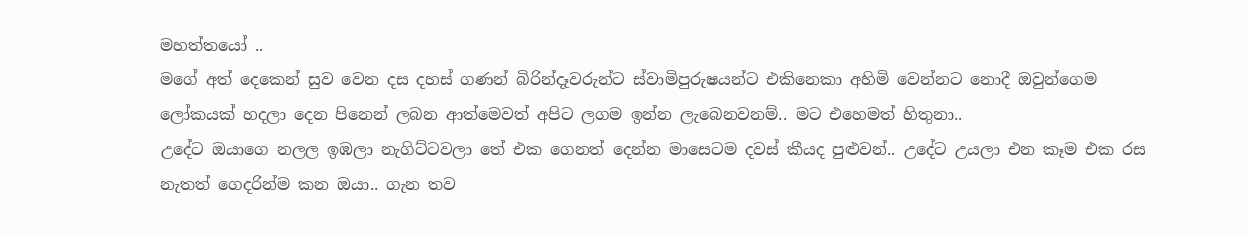මහත්තයෝ ..
මගේ අත් දෙකෙන් සුව වෙන දස දහස් ගණන් බිරින්දෑවරුන්ට ස්වාමිපුරුෂයන්ට එකිනෙකා අහිමි වෙන්නට නොදී ඔවුන්ගෙම ලෝකයක් හදලා දෙන පිනෙන් ලබන ආත්මෙවත් අපිට ලගම ඉන්න ලැබෙනවනම්.. මට එහෙමත් හිතුනා..
උදේට ඔයාගෙ නලල ඉඹලා නැගිට්ටවලා තේ එක ගෙනත් දෙන්න මාසෙටම දවස් කීයද පුළුවන්.. උදේට උයලා එන කෑම එක රස නැතත් ගෙදරින්ම කන ඔයා.. ගැන තව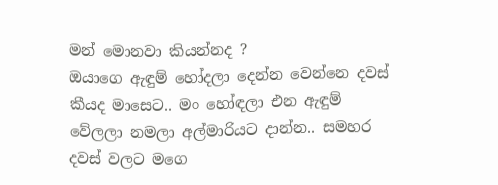මන් මොනවා කියන්නද ?
ඔයාගෙ ඇඳුම් හෝදලා දෙන්න වෙන්නෙ දවස් කීයද මාසෙට.. මං හෝඳලා එන ඇඳුම් වේලලා නමලා අල්මාරියට දාන්න.. සමහර දවස් වලට මගෙ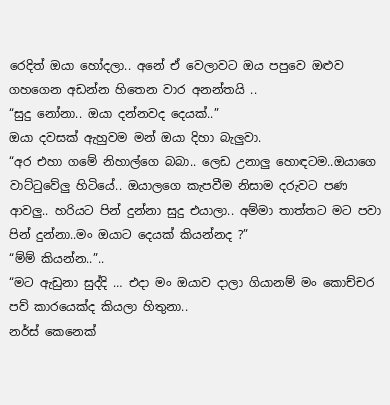රෙදිත් ඔයා හෝදලා.. අනේ ඒ වෙලාවට ඔය පපුවෙ ඔළුව ගහගෙන අඩන්න හිතෙන වාර අනන්තයි ..
“සුදු නෝනා.. ඔයා දන්නවද දෙයක්..”
ඔයා දවසක් ඇහුවම මන් ඔයා දිහා බැලුවා.
“අර එහා ගමේ නිහාල්ගෙ බබා.. ලෙඩ උනාලු හොඳටම..ඔයාගෙ වාට්ටුවේලු හිටියේ.. ඔයාලගෙ කැපවීම නිසාම දරුවට පණ ආවලු.. හරියට පින් දුන්නා සුදු එයාලා.. අම්මා තාත්තට මට පවා පින් දුන්නා..මං ඔයාට දෙයක් කියන්නද ?”
“ම්ම් කියන්න..”..
“මට ඇඩුනා සුද්දි … එදා මං ඔයාව දාලා ගියානම් මං කොච්චර පව් කාරයෙක්ද කියලා හිතුනා..
නර්ස් කෙනෙක්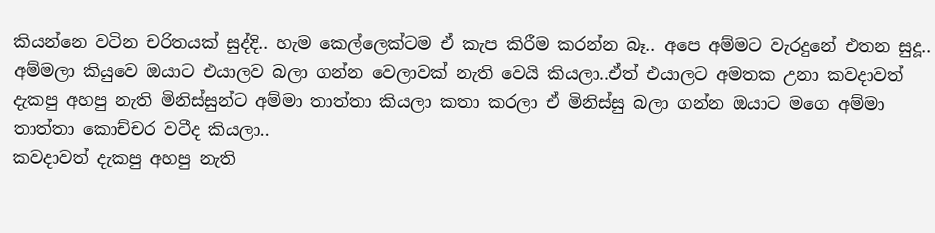කියන්නෙ වටින චරිතයක් සුද්දි.. හැම කෙල්ලෙක්ටම ඒ කැප කිරීම කරන්න බෑ.. අපෙ අම්මට වැරදුනේ එතන සුදූ..
අම්මලා කියුවෙ ඔයාට එයාලව බලා ගන්න වෙලාවක් නැති වෙයි කියලා..ඒත් එයාලට අමතක උනා කවදාවත් දැකපු අහපු නැති මිනිස්සුන්ට අම්මා තාත්තා කියලා කතා කරලා ඒ මිනිස්සු බලා ගන්න ඔයාට මගෙ අම්මා තාත්තා කොච්චර වටීද කියලා..
කවදාවත් දැකපු අහපු නැති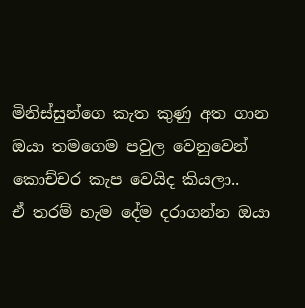මිනිස්සුන්ගෙ කැත කුණු අත ගාන ඔයා තමගෙම පවුල වෙනුවෙන් කොච්චර කැප වෙයිද කියලා..
ඒ තරම් හැම දේම දරාගන්න ඔයා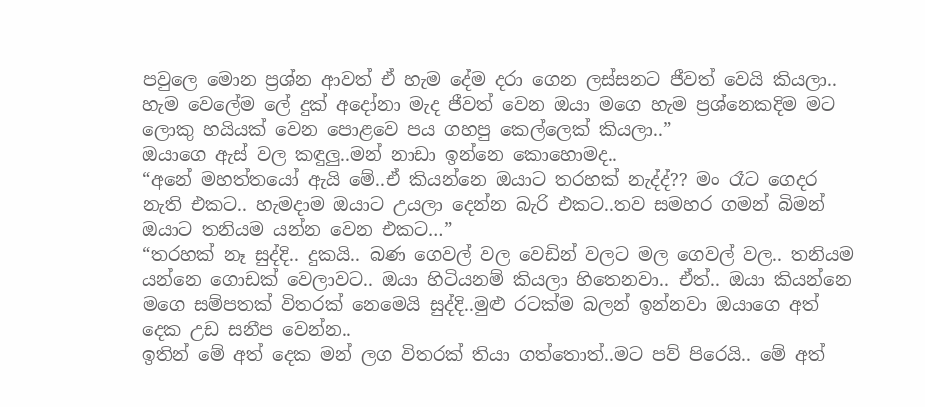පවුලෙ මොන ප්‍රශ්න ආවත් ඒ හැම දේම දරා ගෙන ලස්සනට ජීවත් වෙයි කියලා..
හැම වෙලේම ලේ දුක් අදෝනා මැද ජීවත් වෙන ඔයා මගෙ හැම ප්‍රශ්නෙකදිම මට ලොකු හයියක් වෙන පොළවෙ පය ගහපු කෙල්ලෙක් කියලා..”
ඔයාගෙ ඇස් වල කඳුලු..මන් නාඩා ඉන්නෙ කොහොමද..
“අනේ මහත්තයෝ ඇයි මේ..ඒ කියන්නෙ ඔයාට තරහක් නැද්ද්?? මං රෑට ගෙදර නැති එකට.. හැමදාම ඔයාට උයලා දෙන්න බැරි එකට..තව සමහර ගමන් බිමන් ඔයාට තනියම යන්න වෙන එකට…”
“තරහක් නෑ සුද්දි.. දුකයි.. බණ ගෙවල් වල වෙඩින් වලට මල ගෙවල් වල.. තනියම යන්නෙ ගොඩක් වෙලාවට.. ඔයා හිටියනම් කියලා හිතෙනවා.. ඒත්.. ඔයා කියන්නෙ මගෙ සම්පතක් විතරක් නෙමෙයි සුද්දි..මුළු රටක්ම බලන් ඉන්නවා ඔයාගෙ අත් දෙක උඩ සනීප වෙන්න..
ඉතින් මේ අත් දෙක මන් ලග විතරක් තියා ගත්තොත්..මට පව් පිරෙයි.. මේ අත්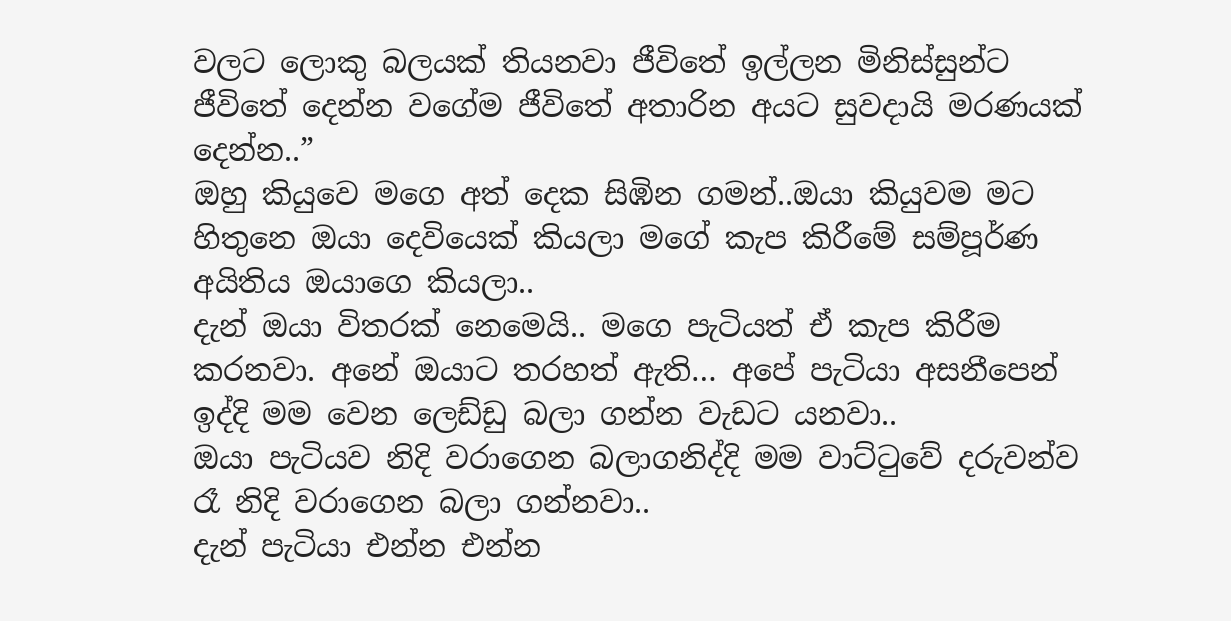වලට ලොකු බලයක් තියනවා ජීවිතේ ඉල්ලන මිනිස්සුන්ට ජීවිතේ දෙන්න වගේම ජීවිතේ අතාරින අයට සුවදායි මරණයක් දෙන්න..”
ඔහු කියුවෙ මගෙ අත් දෙක සිඹින ගමන්..ඔයා කියුවම මට හිතුනෙ ඔයා දෙවියෙක් කියලා මගේ කැප කිරීමේ සම්පූර්ණ අයිතිය ඔයාගෙ කියලා..
දැන් ඔයා විතරක් නෙමෙයි.. මගෙ පැටියත් ඒ කැප කිරීම කරනවා. අනේ ඔයාට තරහත් ඇති… අපේ පැටියා අසනීපෙන් ඉද්දි මම වෙන ලෙඩ්ඩු බලා ගන්න වැඩට යනවා..
ඔයා පැටියව නිදි වරාගෙන බලාගනිද්දි මම වාට්ටුවේ දරුවන්ව රෑ නිදි වරාගෙන බලා ගන්නවා..
දැන් පැටියා එන්න එන්න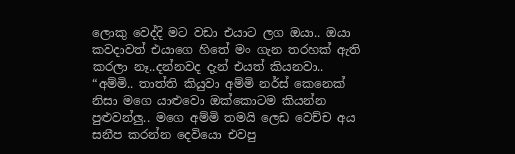ලොකු වෙද්දි මට වඩා එයාට ලග ඔයා.. ඔයා කවදාවත් එයාගෙ හිතේ මං ගැන තරහක් ඇති කරලා නෑ..දන්නවද දැන් එයත් කියනවා..
“අම්මි.. තාත්ති කියුවා අම්මි නර්ස් කෙනෙක් නිසා මගෙ යාළුවො ඔක්කොටම කියන්න පුළුවන්ලු.. මගෙ අම්මි තමයි ලෙඩ වෙච්ච අය සනීප කරන්න දෙවියො එවපු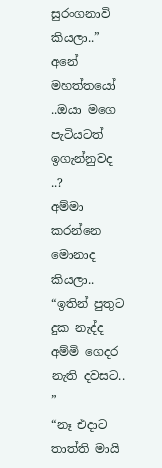සුරංගනාවි කියලා..”
අනේ මහත්තයෝ ..ඔයා මගෙ පැටියටත් ඉගැන්නුවද ..?
අම්මා කරන්නෙ මොනාද කියලා..
“ඉතින් පුතුට දුක නැද්ද අම්මි ගෙදර නැති දවසට.. ”
“නෑ එදාට තාත්ති මායි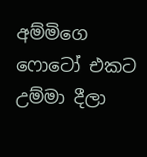අම්මිගෙ ෆොටෝ එකට උම්මා දීලා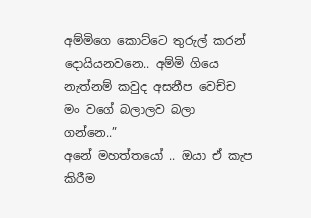අම්මිගෙ කොට්ටෙ තුරුල් කරන් දොයියනවනෙ.. අම්මි ගියෙ නැත්නම් කවුද අසනීප වෙච්ච මං වගේ බලාලව බලා ගන්නෙ..”
අනේ මහත්තයෝ .. ඔයා ඒ කැප කිරීම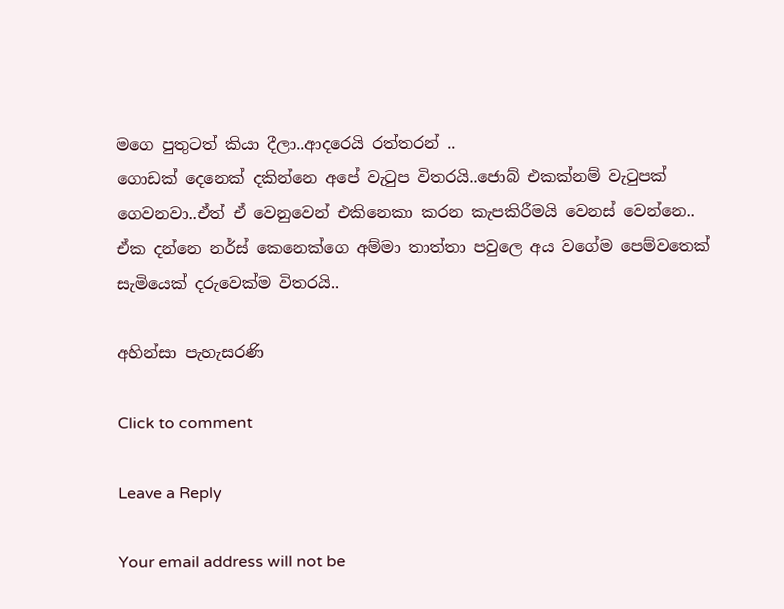මගෙ පුතුටත් කියා දීලා..ආදරෙයි රත්තරන් ..
ගොඩක් දෙනෙක් දකින්නෙ අපේ වැටුප විතරයි..ජොබ් එකක්නම් වැටුපක් ගෙවනවා..ඒත් ඒ වෙනුවෙන් එකිනෙකා කරන කැපකිරීමයි වෙනස් වෙන්නෙ..
ඒක දන්නෙ නර්ස් කෙනෙක්ගෙ අම්මා තාත්තා පවුලෙ අය වගේම පෙම්වතෙක් සැමියෙක් දරුවෙක්ම විතරයි..

අහින්සා පැහැසරණි

Click to comment

Leave a Reply

Your email address will not be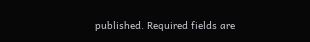published. Required fields are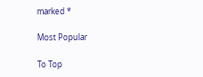marked *

Most Popular

To Top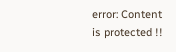error: Content is protected !!